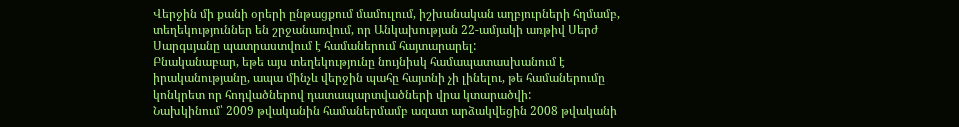Վերջին մի քանի օրերի ընթացքում մամուլում, իշխանական աղբյուրների հղմամբ, տեղեկություններ են շրջանառվում, որ Անկախության 22-ամյակի առթիվ Սերժ Սարգսյանը պատրաստվում է համաներում հայտարարել:
Բնականաբար, եթե այս տեղեկությունը նույնիսկ համապատասխանում է իրականությանը, ապա մինչև վերջին պահը հայտնի չի լինելու, թե համաներումը կոնկրետ որ հոդվածներով դատապարտվածների վրա կտարածվի:
Նախկինում՝ 2009 թվականին համաներմամբ ազատ արձակվեցին 2008 թվականի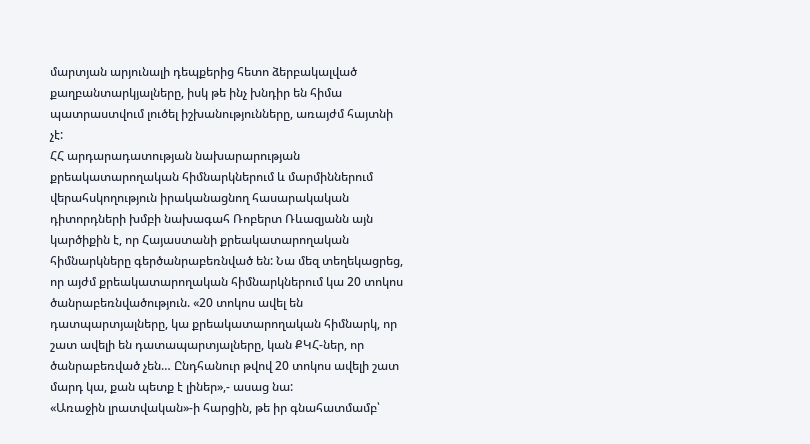մարտյան արյունալի դեպքերից հետո ձերբակալված քաղբանտարկյալները, իսկ թե ինչ խնդիր են հիմա պատրաստվում լուծել իշխանությունները, առայժմ հայտնի չէ:
ՀՀ արդարադատության նախարարության քրեակատարողական հիմնարկներում և մարմիններում վերահսկողություն իրականացնող հասարակական դիտորդների խմբի նախագահ Ռոբերտ Ռևազյանն այն կարծիքին է, որ Հայաստանի քրեակատարողական հիմնարկները գերծանրաբեռնված են: Նա մեզ տեղեկացրեց, որ այժմ քրեակատարողական հիմնարկներում կա 20 տոկոս ծանրաբեռնվածություն. «20 տոկոս ավել են դատպարտյալները, կա քրեակատարողական հիմնարկ, որ շատ ավելի են դատապարտյալները, կան ՔԿՀ-ներ, որ ծանրաբեռված չեն… Ընդհանուր թվով 20 տոկոս ավելի շատ մարդ կա, քան պետք է լիներ»,- ասաց նա:
«Առաջին լրատվական»-ի հարցին, թե իր գնահատմամբ՝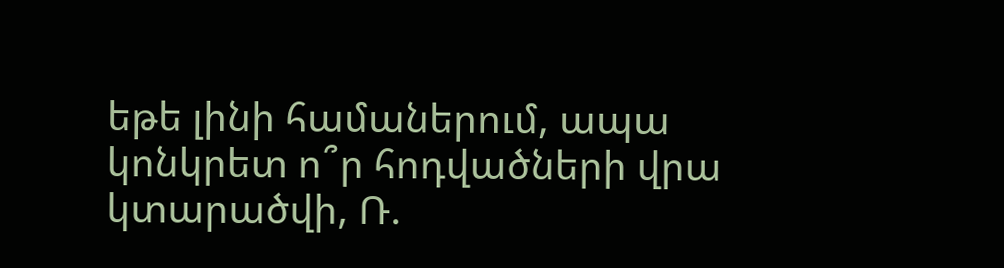եթե լինի համաներում, ապա կոնկրետ ո՞ր հոդվածների վրա կտարածվի, Ռ.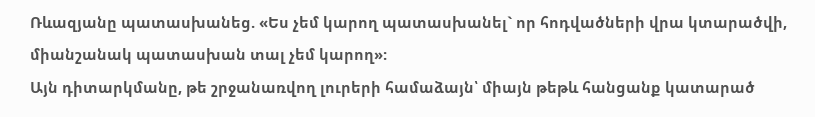Ռևազյանը պատասխանեց. «Ես չեմ կարող պատասխանել` որ հոդվածների վրա կտարածվի, միանշանակ պատասխան տալ չեմ կարող»:
Այն դիտարկմանը, թե շրջանառվող լուրերի համաձայն՝ միայն թեթև հանցանք կատարած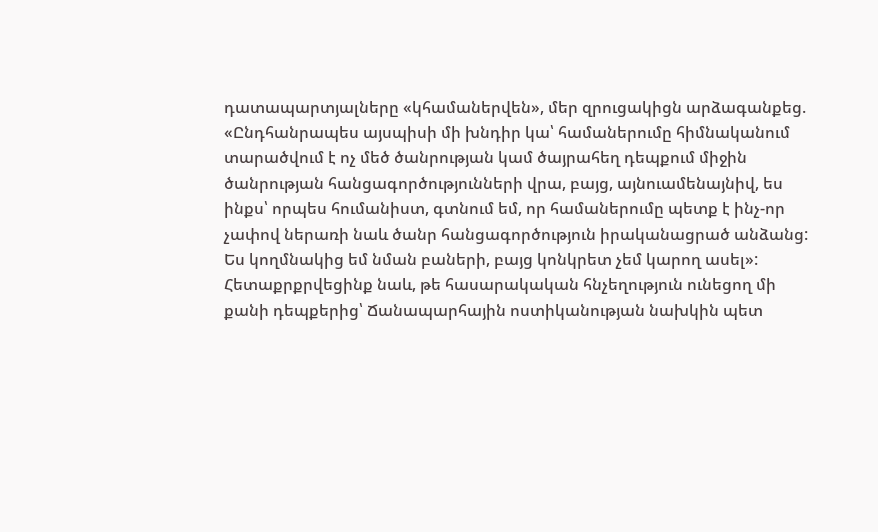դատապարտյալները «կհամաներվեն», մեր զրուցակիցն արձագանքեց. «Ընդհանրապես այսպիսի մի խնդիր կա՝ համաներումը հիմնականում տարածվում է ոչ մեծ ծանրության կամ ծայրահեղ դեպքում միջին ծանրության հանցագործությունների վրա, բայց, այնուամենայնիվ, ես ինքս՝ որպես հումանիստ, գտնում եմ, որ համաներումը պետք է ինչ-որ չափով ներառի նաև ծանր հանցագործություն իրականացրած անձանց: Ես կողմնակից եմ նման բաների, բայց կոնկրետ չեմ կարող ասել»:
Հետաքրքրվեցինք նաև, թե հասարակական հնչեղություն ունեցող մի քանի դեպքերից՝ Ճանապարհային ոստիկանության նախկին պետ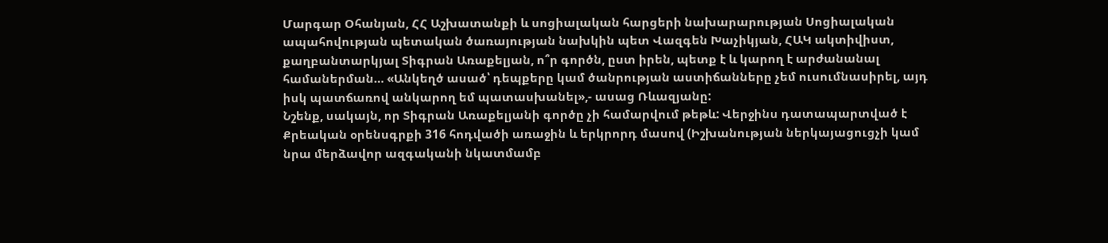Մարգար Օհանյան, ՀՀ Աշխատանքի և սոցիալական հարցերի նախարարության Սոցիալական ապահովության պետական ծառայության նախկին պետ Վազգեն Խաչիկյան, ՀԱԿ ակտիվիստ, քաղբանտարկյալ Տիգրան Առաքելյան, ո՞ր գործն, ըստ իրեն, պետք է և կարող է արժանանալ համաներման… «Անկեղծ ասած՝ դեպքերը կամ ծանրության աստիճանները չեմ ուսումնասիրել, այդ իսկ պատճառով անկարող եմ պատասխանել»,- ասաց Ռևազյանը:
Նշենք, սակայն, որ Տիգրան Առաքելյանի գործը չի համարվում թեթև: Վերջինս դատապարտված է Քրեական օրենսգրքի 316 հոդվածի առաջին և երկրորդ մասով (Իշխանության ներկայացուցչի կամ նրա մերձավոր ազգականի նկատմամբ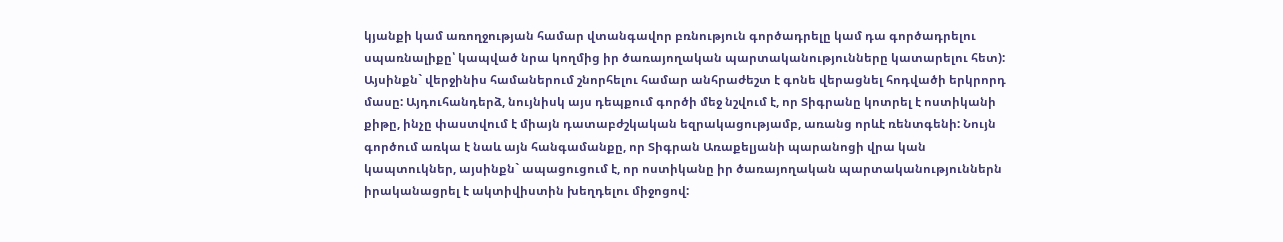կյանքի կամ առողջության համար վտանգավոր բռնություն գործադրելը կամ դա գործադրելու սպառնալիքը՝ կապված նրա կողմից իր ծառայողական պարտականությունները կատարելու հետ): Այսինքն` վերջինիս համաներում շնորհելու համար անհրաժեշտ է գոնե վերացնել հոդվածի երկրորդ մասը: Այդուհանդերձ, նույնիսկ այս դեպքում գործի մեջ նշվում է, որ Տիգրանը կոտրել է ոստիկանի քիթը, ինչը փաստվում է միայն դատաբժշկական եզրակացությամբ, առանց որևէ ռենտգենի: Նույն գործում առկա է նաև այն հանգամանքը, որ Տիգրան Առաքելյանի պարանոցի վրա կան կապտուկներ, այսինքն` ապացուցում է, որ ոստիկանը իր ծառայողական պարտականություններն իրականացրել է ակտիվիստին խեղդելու միջոցով: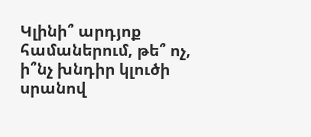Կլինի՞ արդյոք համաներում, թե՞ ոչ, ի՞նչ խնդիր կլուծի սրանով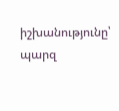իշխանությունը՝ պարզ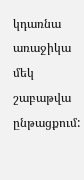կդառնա առաջիկա մեկ շաբաթվա ընթացքում: